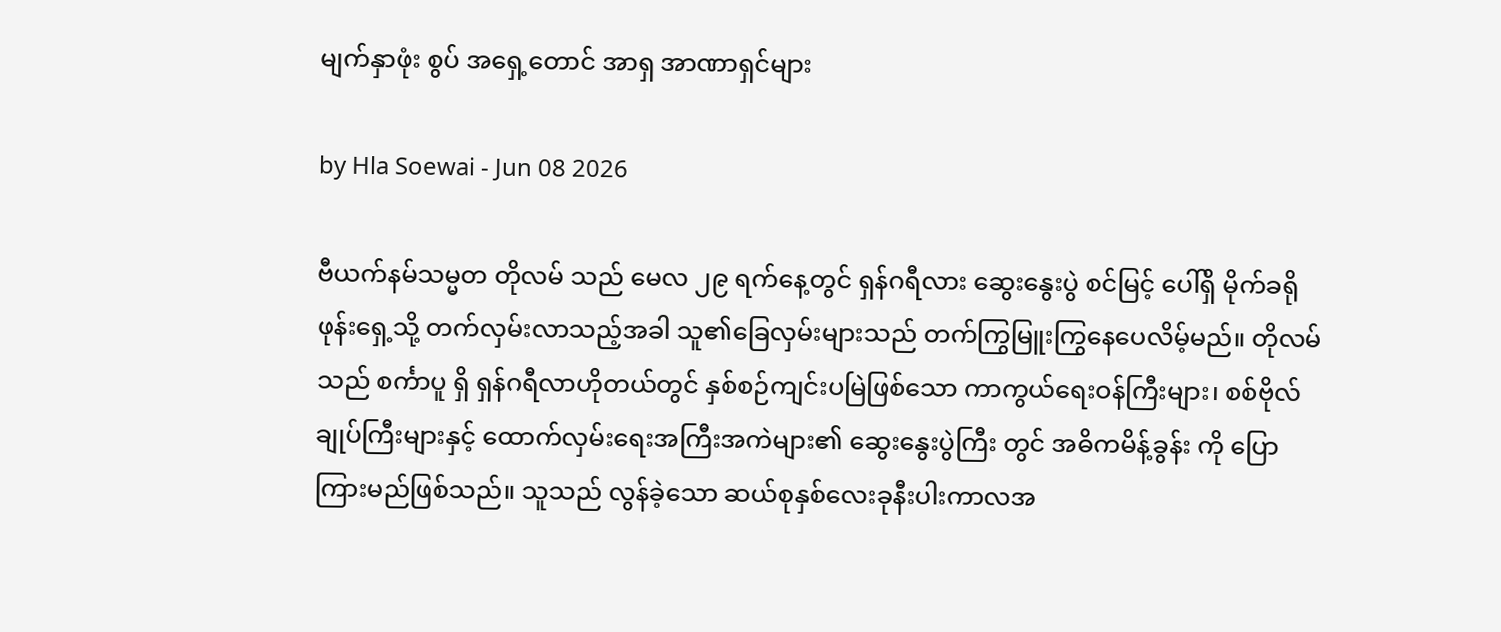မျက်နှာဖုံး စွပ် အရှေ့တောင် အာရှ အာဏာရှင်များ

by Hla Soewai - Jun 08 2026

ဗီယက်နမ်သမ္မတ တိုလမ် သည် မေလ ၂၉ ရက်နေ့တွင် ရှန်ဂရီလား ဆွေးနွေးပွဲ စင်မြင့် ပေါ်ရှိ မိုက်ခရိုဖုန်းရှေ့သို့ တက်လှမ်းလာသည့်အခါ သူ၏ခြေလှမ်းများသည် တက်ကြွမြူးကြွနေပေလိမ့်မည်။ တိုလမ်သည် စင်္ကာပူ ရှိ ရှန်ဂရီလာဟိုတယ်တွင် နှစ်စဉ်ကျင်းပမြဲဖြစ်သော ကာကွယ်ရေးဝန်ကြီးများ၊ စစ်ဗိုလ်ချုပ်ကြီးများနှင့် ထောက်လှမ်းရေးအကြီးအကဲများ၏ ဆွေးနွေးပွဲကြီး တွင် အဓိကမိန့်ခွန်း ကို ပြောကြားမည်ဖြစ်သည်။ သူသည် လွန်ခဲ့သော ဆယ်စုနှစ်လေးခုနီးပါးကာလအ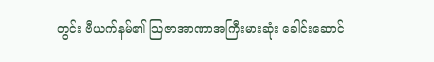တွင်း ဗီယက်နမ်၏ သြဇာအာဏာအကြီးမားဆုံး ခေါင်းဆောင်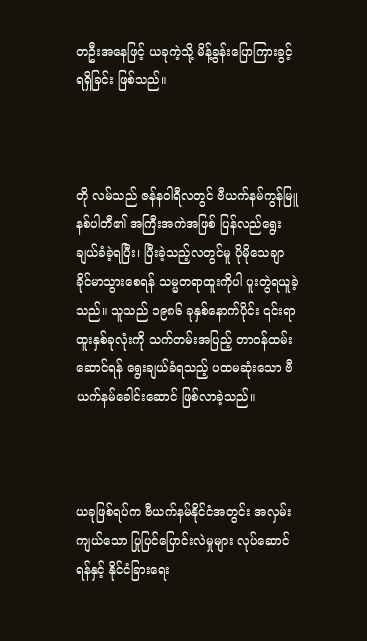တဦးအနေဖြင့် ယခုကဲ့သို့ မိန့်ခွန်းပြောကြားခွင့် ရရှိခြင်း ဖြစ်သည်။



တို လမ်သည် ဇန်နဝါရီလတွင် ဗီယက်နမ်ကွန်မြူနစ်ပါတီ၏ အကြီးအကဲအဖြစ် ပြန်လည်ရွေးချယ်ခံခဲ့ရပြီး၊ ပြီးခဲ့သည့်လတွင်မူ ပိုမိုသေချာခိုင်မာသွားစေရန် သမ္မတရာထူးကိုပါ ပူးတွဲရယူခဲ့သည်။ သူသည် ၁၉၈၆ ခုနှစ်နောက်ပိုင်း ၎င်းရာထူးနှစ်ခုလုံးကို သက်တမ်းအပြည့် တာဝန်ထမ်းဆောင်ရန် ရွေးချယ်ခံရသည့် ပထမဆုံးသော ဗီယက်နမ်ခေါင်းဆောင် ဖြစ်လာခဲ့သည်။



ယခုဖြစ်ရပ်က ဗီယက်နမ်နိုင်ငံအတွင်း အလှမ်းကျယ်သော ပြုပြင်ပြောင်းလဲမှုများ လုပ်ဆောင်ရန်နှင့် နိုင်ငံခြားရေး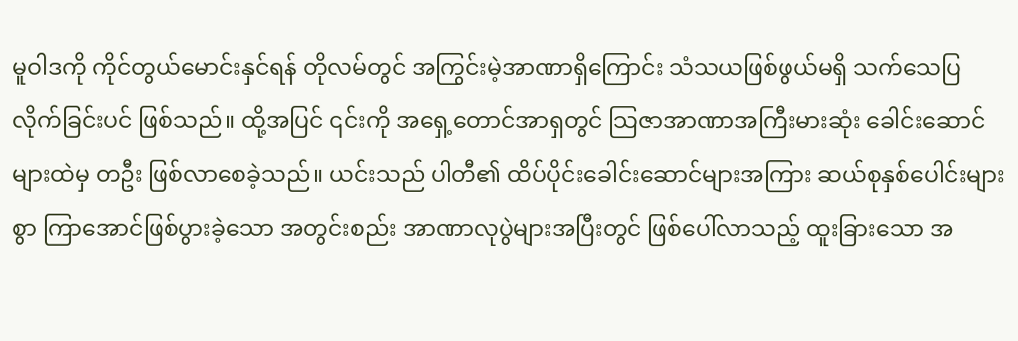မူဝါဒကို ကိုင်တွယ်မောင်းနှင်ရန် တိုလမ်တွင် အကြွင်းမဲ့အာဏာရှိကြောင်း သံသယဖြစ်ဖွယ်မရှိ သက်သေပြလိုက်ခြင်းပင် ဖြစ်သည်။ ထို့အပြင် ၎င်းကို အရှေ့တောင်အာရှတွင် သြဇာအာဏာအကြီးမားဆုံး ခေါင်းဆောင်များထဲမှ တဦး ဖြစ်လာစေခဲ့သည်။ ယင်းသည် ပါတီ၏ ထိပ်ပိုင်းခေါင်းဆောင်များအကြား ဆယ်စုနှစ်ပေါင်းများစွာ ကြာအောင်ဖြစ်ပွားခဲ့သော အတွင်းစည်း အာဏာလုပွဲများအပြီးတွင် ဖြစ်ပေါ်လာသည့် ထူးခြားသော အ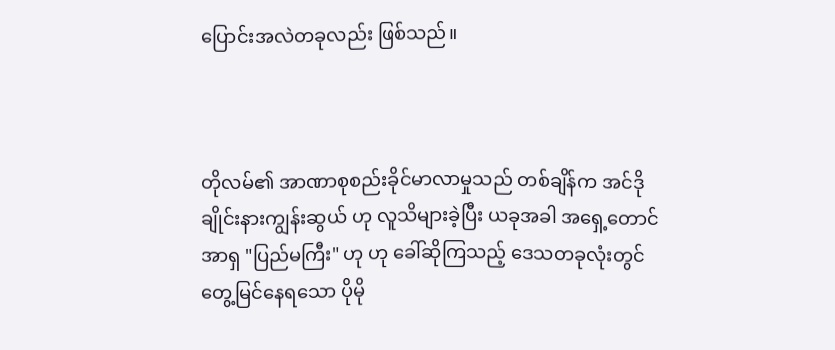ပြောင်းအလဲတခုလည်း ဖြစ်သည်။



တိုလမ်၏ အာဏာစုစည်းခိုင်မာလာမှုသည် တစ်ချိန်က အင်ဒိုချိုင်းနားကျွန်းဆွယ် ဟု လူသိများခဲ့ပြီး ယခုအခါ အရှေ့တောင်အာရှ "ပြည်မကြီး" ဟု ဟု ခေါ်ဆိုကြသည့် ဒေသတခုလုံးတွင် တွေ့မြင်နေရသော ပိုမို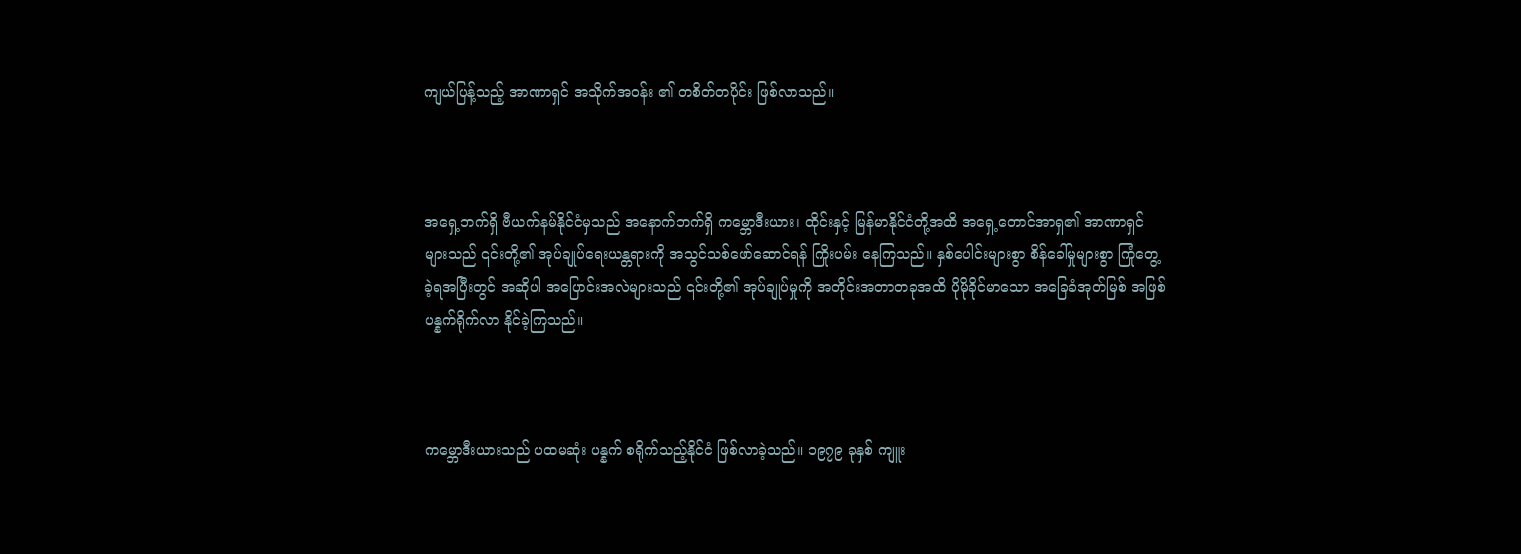ကျယ်ပြန့်သည့် အာဏာရှင် အသိုက်အဝန်း ၏ တစိတ်တပိုင်း ဖြစ်လာသည်။



အရှေ့ဘက်ရှိ ဗီယက်နမ်နိုင်ငံမှသည် အနောက်ဘက်ရှိ ကမ္ဘောဒီးယား၊ ထိုင်းနှင့် မြန်မာနိုင်ငံတို့အထိ အရှေ့တောင်အာရှ၏ အာဏာရှင် များသည် ၎င်းတို့၏ အုပ်ချုပ်ရေးယန္တရားကို အသွင်သစ်ဖော်ဆောင်ရန် ကြိုးပမ်း နေကြသည်။ နှစ်ပေါင်းများစွာ စိန်ခေါ်မှုများစွာ ကြုံတွေ့ခဲ့ရအပြီးတွင် အဆိုပါ အပြောင်းအလဲများသည် ၎င်းတို့၏ အုပ်ချုပ်မှုကို အတိုင်းအတာတခုအထိ ပိုမိုခိုင်မာသော အခြေခံအုတ်မြစ် အဖြစ် ပန္နက်ရိုက်လာ နိုင်ခဲ့ကြသည်။



ကမ္ဘောဒီးယားသည် ပထမဆုံး ပန္နက် စရိုက်သည့်နိုင်ငံ ဖြစ်လာခဲ့သည်။ ၁၉၇၉ ခုနှစ် ကျူး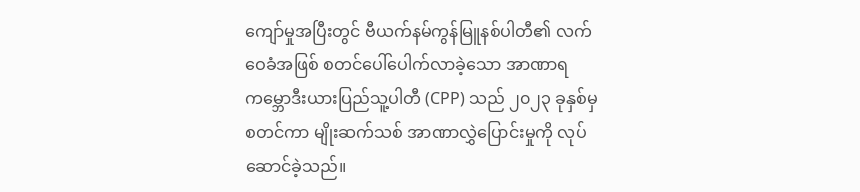ကျော်မှုအပြီးတွင် ဗီယက်နမ်ကွန်မြူနစ်ပါတီ၏ လက်ဝေခံအဖြစ် စတင်ပေါ်ပေါက်လာခဲ့သော အာဏာရ ကမ္ဘောဒီးယားပြည်သူ့ပါတီ (CPP) သည် ၂၀၂၃ ခုနှစ်မှစတင်ကာ မျိုးဆက်သစ် အာဏာလွှဲပြောင်းမှုကို လုပ်ဆောင်ခဲ့သည်။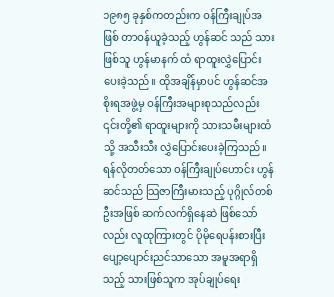၁၉၈၅ ခုနှစ်ကတည်းက ဝန်ကြီးချုပ်အဖြစ် တာဝန်ယူခဲ့သည့် ဟွန်ဆင် သည် သားဖြစ်သူ ဟွန်မာနက် ထံ ရာထူးလွှဲပြောင်းပေးခဲ့သည်။ ထိုအချိန်မှာပင် ဟွန်ဆင်အစိုးရအဖွဲ့မှ ဝန်ကြီးအများစုသည်လည်း ၎င်းတို့၏ ရာထူးများကို သားသမီးများထံသို့ အသီးသီး လွှဲပြောင်းပေးခဲ့ကြသည်။ ရန်လိုတတ်သော ဝန်ကြီးချုပ်ဟောင်း ဟွန်ဆင်သည် သြဇာကြီးမားသည့် ပုဂ္ဂိုလ်တစ်ဦးအဖြစ် ဆက်လက်ရှိနေဆဲ ဖြစ်သော်လည်း လူထုကြားတွင် ပိုမိုရေပန်းစားပြီး ပျော့ပျောင်းညင်သာသော အမူအရာရှိသည့် သားဖြစ်သူက အုပ်ချုပ်ရေး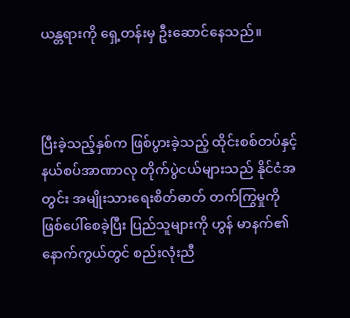ယန္တရားကို ရှေ့တန်းမှ ဦးဆောင်နေသည်။



ပြီးခဲ့သည့်နှစ်က ဖြစ်ပွားခဲ့သည့် ထိုင်းစစ်တပ်နှင့် နယ်စပ်အာဏာလု တိုက်ပွဲငယ်များသည် နိုင်ငံအတွင်း အမျိုးသားရေးစိတ်ဓာတ် တက်ကြွမှုကို ဖြစ်ပေါ်စေခဲ့ပြီး ပြည်သူများကို ဟွန် မာနက်၏ နောက်ကွယ်တွင် စည်းလုံးညီ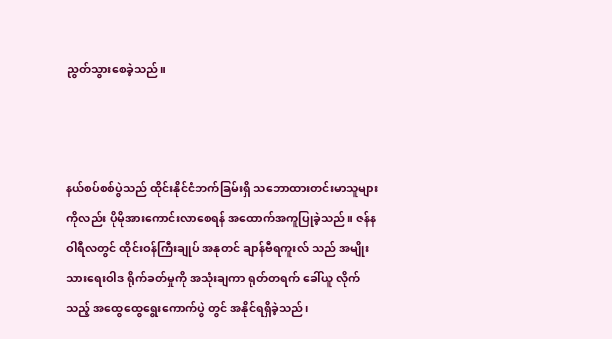ညွတ်သွားစေခဲ့သည်။



နယ်စပ်စစ်ပွဲသည် ထိုင်းနိုင်ငံဘက်ခြမ်းရှိ သဘောထားတင်းမာသူများ ကိုလည်း ပိုမိုအားကောင်းလာစေရန် အထောက်အကူပြုခဲ့သည်။ ဇန်နဝါရီလတွင် ထိုင်းဝန်ကြီးချုပ် အနုတင် ချာန်ဗီရကူးလ် သည် အမျိုးသားရေးဝါဒ ရိုက်ခတ်မှုကို အသုံးချကာ ရုတ်တရက် ခေါ်ယူ လိုက်သည့် အထွေထွေရွေးကောက်ပွဲ တွင် အနိုင်ရရှိခဲ့သည်၊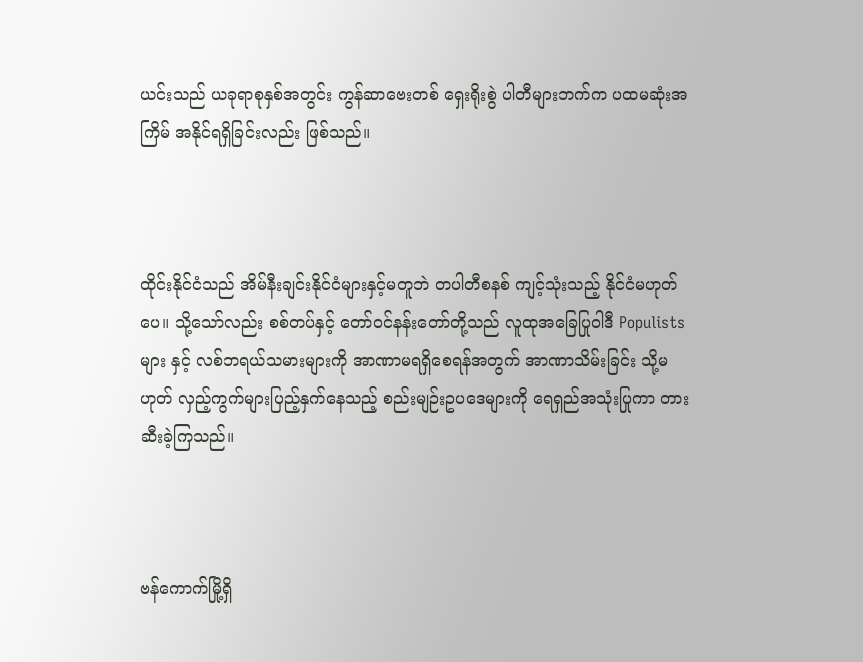ယင်းသည် ယခုရာစုနှစ်အတွင်း ကွန်ဆာဗေးတစ် ရှေးရိုးစွဲ ပါတီများဘက်က ပထမဆုံးအကြိမ် အနိုင်ရရှိခြင်းလည်း ဖြစ်သည်။



ထိုင်းနိုင်ငံသည် အိမ်နီးချင်းနိုင်ငံများနှင့်မတူဘဲ တပါတီစနစ် ကျင့်သုံးသည့် နိုင်ငံမဟုတ်ပေ။ သို့သော်လည်း စစ်တပ်နှင့် တော်ဝင်နန်းတော်တို့သည် လူထုအခြေပြုဝါဒီ Populists များ နှင့် လစ်ဘရယ်သမားများကို အာဏာမရရှိစေရန်အတွက် အာဏာသိမ်းခြင်း သို့မဟုတ် လှည့်ကွက်များပြည့်နှက်နေသည့် စည်းမျဉ်းဥပဒေများကို ရေရှည်အသုံးပြုကာ တားဆီးခဲ့ကြသည်။



ဗန်ကောက်မြို့ရှိ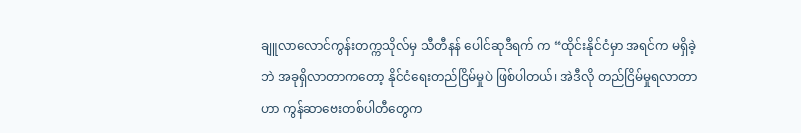ချူလာလောင်ကွန်းတက္ကသိုလ်မှ သီတီနန် ပေါင်ဆုဒီရက် က “ထိုင်းနိုင်ငံမှာ အရင်က မရှိခဲ့ဘဲ အခုရှိလာတာကတော့ နိုင်ငံရေးတည်ငြိမ်မှုပဲ ဖြစ်ပါတယ်၊ အဲဒီလို တည်ငြိမ်မှုရလာတာဟာ ကွန်ဆာဗေးတစ်ပါတီတွေက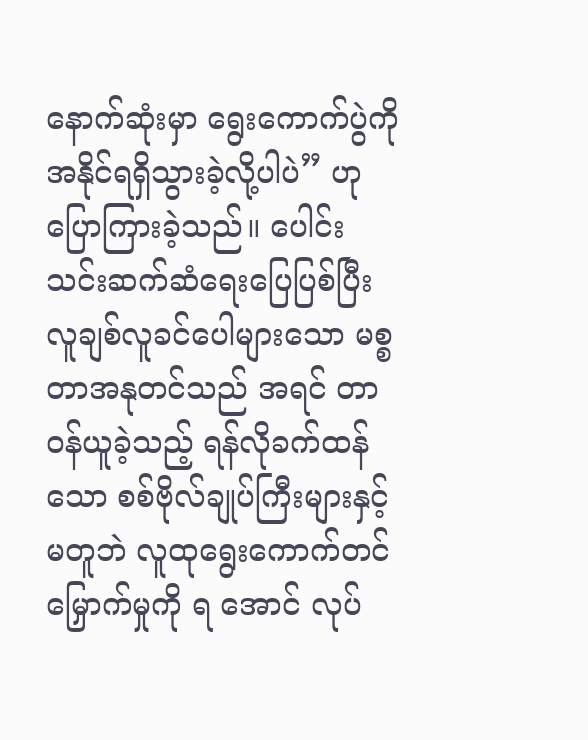နောက်ဆုံးမှာ ရွေးကောက်ပွဲကို အနိုင်ရရှိသွားခဲ့လို့ပါပဲ” ဟု ပြောကြားခဲ့သည်။ ပေါင်းသင်းဆက်ဆံရေးပြေပြစ်ပြီး လူချစ်လူခင်ပေါများသော မစ္စတာအနုတင်သည် အရင် တာဝန်ယူခဲ့သည့် ရန်လိုခက်ထန်သော စစ်ဗိုလ်ချုပ်ကြီးများနှင့်မတူဘဲ လူထုရွေးကောက်တင်မြှောက်မှုကို ရ အောင် လုပ်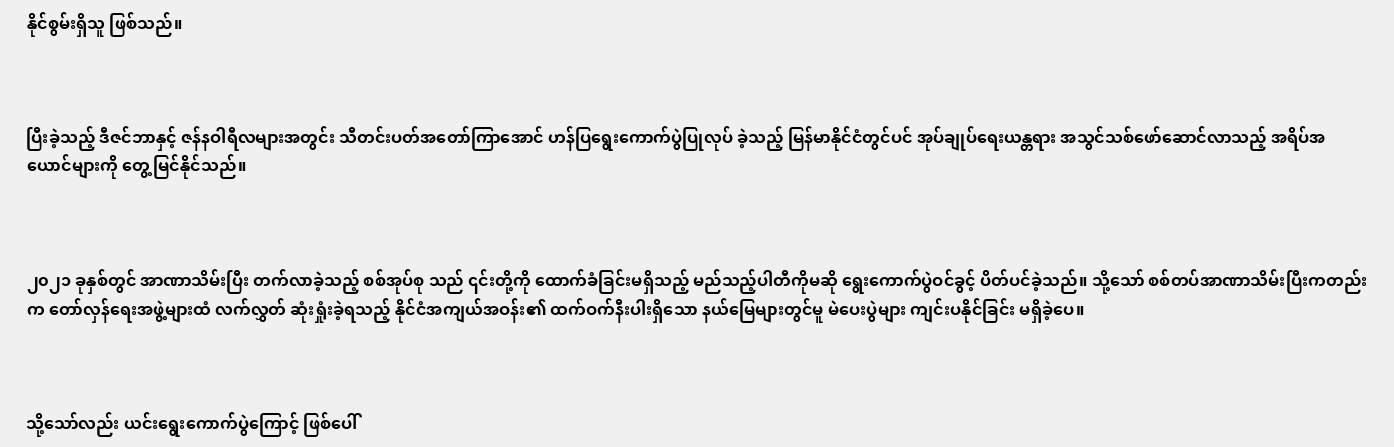နိုင်စွမ်းရှိသူ ဖြစ်သည်။



ပြီးခဲ့သည့် ဒီဇင်ဘာနှင့် ဇန်နဝါရီလများအတွင်း သီတင်းပတ်အတော်ကြာအောင် ဟန်ပြရွေးကောက်ပွဲပြုလုပ် ခဲ့သည့် မြန်မာနိုင်ငံတွင်ပင် အုပ်ချုပ်ရေးယန္တရား အသွင်သစ်ဖော်ဆောင်လာသည့် အရိပ်အယောင်များကို တွေ့မြင်နိုင်သည်။



၂၀၂၁ ခုနှစ်တွင် အာဏာသိမ်းပြီး တက်လာခဲ့သည့် စစ်အုပ်စု သည် ၎င်းတို့ကို ထောက်ခံခြင်းမရှိသည့် မည်သည့်ပါတီကိုမဆို ရွေးကောက်ပွဲဝင်ခွင့် ပိတ်ပင်ခဲ့သည်။ သို့သော် စစ်တပ်အာဏာသိမ်းပြီးကတည်းက တော်လှန်ရေးအဖွဲ့များထံ လက်လွှတ် ဆုံးရှုံးခဲ့ရသည့် နိုင်ငံအကျယ်အဝန်း၏ ထက်ဝက်နီးပါးရှိသော နယ်မြေများတွင်မူ မဲပေးပွဲများ ကျင်းပနိုင်ခြင်း မရှိခဲ့ပေ။



သို့သော်လည်း ယင်းရွေးကောက်ပွဲကြောင့် ဖြစ်ပေါ်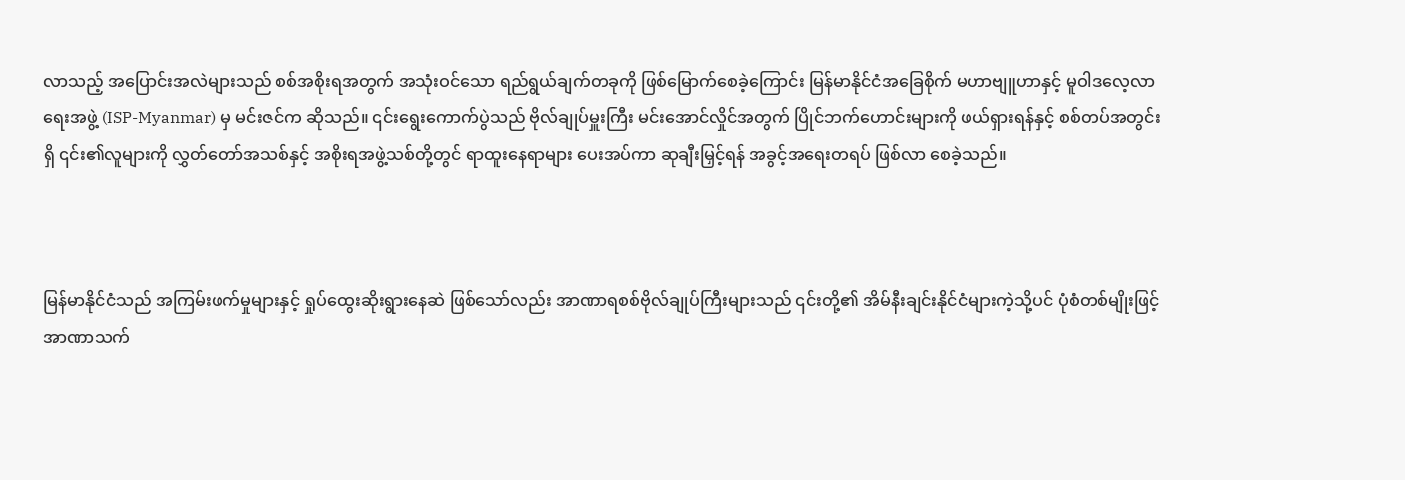လာသည့် အပြောင်းအလဲများသည် စစ်အစိုးရအတွက် အသုံးဝင်သော ရည်ရွယ်ချက်တခုကို ဖြစ်မြောက်စေခဲ့ကြောင်း မြန်မာနိုင်ငံအခြေစိုက် မဟာဗျူဟာနှင့် မူဝါဒလေ့လာရေးအဖွဲ့ (ISP-Myanmar) မှ မင်းဇင်က ဆိုသည်။ ၎င်းရွေးကောက်ပွဲသည် ဗိုလ်ချုပ်မှူးကြီး မင်းအောင်လှိုင်အတွက် ပြိုင်ဘက်ဟောင်းများကို ဖယ်ရှားရန်နှင့် စစ်တပ်အတွင်းရှိ ၎င်း၏လူများကို လွှတ်တော်အသစ်နှင့် အစိုးရအဖွဲ့သစ်တို့တွင် ရာထူးနေရာများ ပေးအပ်ကာ ဆုချီးမြှင့်ရန် အခွင့်အရေးတရပ် ဖြစ်လာ‌ စေခဲ့သည်။



မြန်မာနိုင်ငံသည် အကြမ်းဖက်မှုများနှင့် ရှုပ်ထွေးဆိုးရွားနေဆဲ ဖြစ်သော်လည်း အာဏာရစစ်ဗိုလ်ချုပ်ကြီးများသည် ၎င်းတို့၏ အိမ်နီးချင်းနိုင်ငံများကဲ့သို့ပင် ပုံစံတစ်မျိုးဖြင့် အာဏာသက်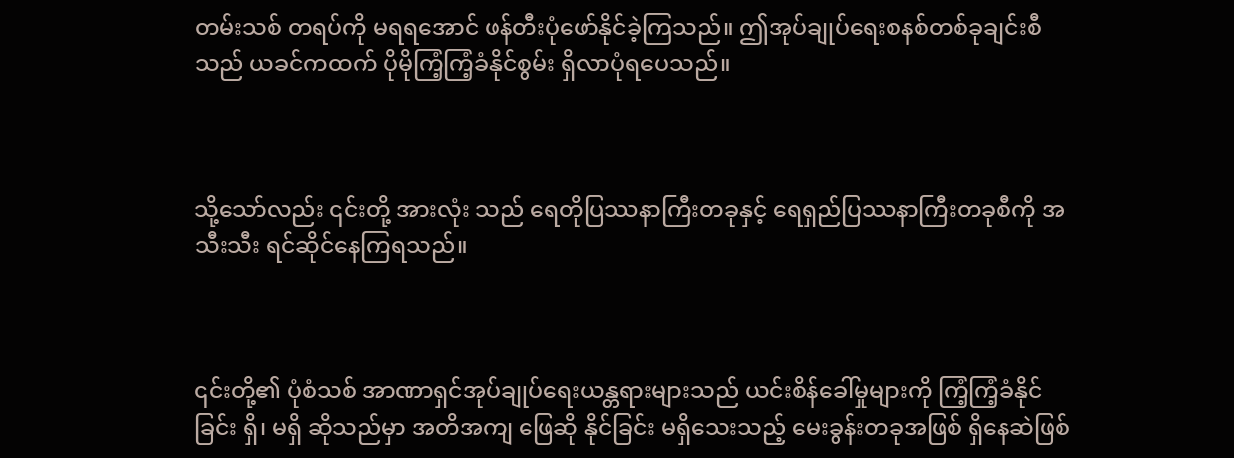တမ်းသစ် တရပ်ကို မရရအောင် ဖန်တီးပုံဖော်နိုင်ခဲ့ကြသည်။ ဤအုပ်ချုပ်ရေးစနစ်တစ်ခုချင်းစီသည် ယခင်ကထက် ပိုမိုကြံ့ကြံ့ခံနိုင်စွမ်း ရှိလာပုံရပေသည်။



သို့သော်လည်း ၎င်းတို့ အားလုံး သည် ရေတိုပြဿနာကြီးတခုနှင့် ရေရှည်ပြဿနာကြီးတခုစီကို အသီးသီး ရင်ဆိုင်နေကြရသည်။



၎င်းတို့၏ ပုံစံသစ် အာဏာရှင်အုပ်ချုပ်ရေးယန္တရားများသည် ယင်းစိန်ခေါ်မှုများကို ကြံ့ကြံ့ခံနိုင်ခြင်း ရှိ၊ မရှိ ဆိုသည်မှာ အတိအကျ ဖြေဆို နိုင်ခြင်း မရှိသေးသည့် မေးခွန်းတခုအဖြစ် ရှိနေဆဲဖြစ်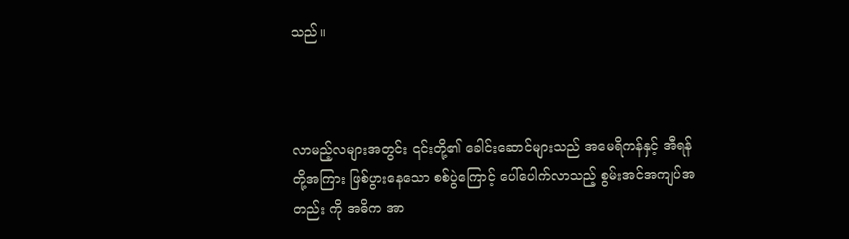သည်။



လာမည့်လများအတွင်း ၎င်းတို့၏ ခေါင်းဆောင်များသည် အမေရိကန်နှင့် အီရန်တို့အကြား ဖြစ်ပွားနေသော စစ်ပွဲကြောင့် ပေါ်ပေါက်လာသည့် စွမ်းအင်အကျပ်အတည်း ကို အဓိက အာ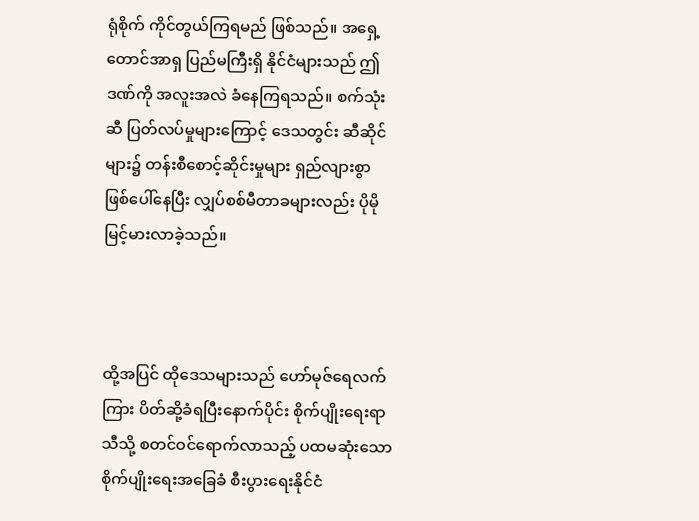ရုံစိုက် ကိုင်တွယ်ကြရမည် ဖြစ်သည်။ အရှေ့တောင်အာရှ ပြည်မကြီးရှိ နိုင်ငံများသည် ဤဒဏ်ကို အလူးအလဲ ခံနေကြရသည်။ စက်သုံးဆီ ပြတ်လပ်မှုများကြောင့် ဒေသတွင်း ဆီဆိုင်များ၌ တန်းစီစောင့်ဆိုင်းမှုများ ရှည်လျားစွာ ဖြစ်ပေါ်နေပြီး လျှပ်စစ်မီတာခများလည်း ပိုမိုမြင့်မားလာခဲ့သည်။



ထို့အပြင် ထိုဒေသများသည် ဟော်မုဇ်ရေလက်ကြား ပိတ်ဆို့ခံရပြီးနောက်ပိုင်း စိုက်ပျိုးရေးရာသီသို့ စတင်ဝင်ရောက်လာသည့် ပထမဆုံးသော စိုက်ပျိုးရေးအခြေခံ စီးပွားရေးနိုင်ငံ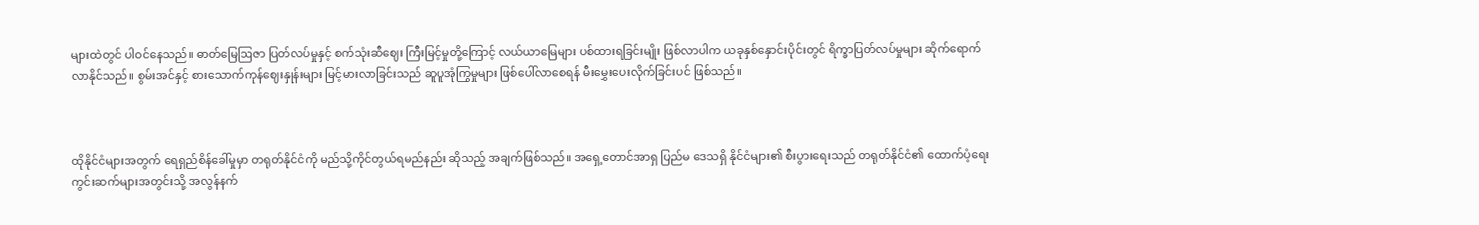များထဲတွင် ပါဝင်နေသည်။ ဓာတ်မြေဩဇာ ပြတ်လပ်မှုနှင့် စက်သုံးဆီဈေး ကြီးမြင့်မှုတို့ကြောင့် လယ်ယာမြေများ ပစ်ထားရခြင်းမျိုး ဖြစ်လာပါက ယခုနှစ်နှောင်းပိုင်းတွင် ရိက္ခာပြတ်လပ်မှုများ ဆိုက်ရောက်လာနိုင်သည်။ စွမ်းအင်နှင့် စားသောက်ကုန်ဈေးနှုန်းများ မြင့်မားလာခြင်းသည် ဆူပူအုံကြွမှုများ ဖြစ်ပေါ်လာစေရန် မီးမွှေးပေးလိုက်ခြင်းပင် ဖြစ်သည်။



ထိုနိုင်ငံများအတွက် ရေရှည်စိန်ခေါ်မှုမှာ တရုတ်နိုင်ငံကို မည်သို့ကိုင်တွယ်ရမည်နည်း ဆိုသည့် အချက်ဖြစ်သည်။ အရှေ့တောင်အာရှ ပြည်မ ဒေသရှိ နိုင်ငံများ၏ စီးပွားရေးသည် တရုတ်နိုင်ငံ၏ ထောက်ပံ့ရေးကွင်းဆက်များအတွင်းသို့ အလွန်နက်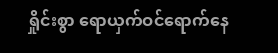ရှိုင်းစွာ ရောယှက်ဝင်ရောက်နေ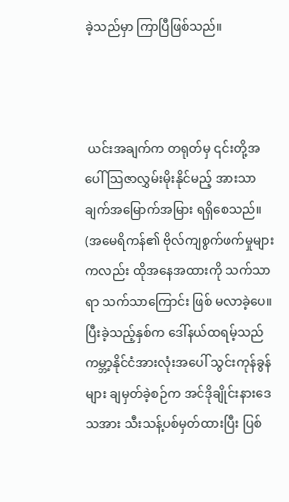ခဲ့သည်မှာ ကြာပြီဖြစ်သည်။



 ယင်းအချက်က တရုတ်မှ ၎င်းတို့အပေါ် သြဇာလွှမ်းမိုးနိုင်မည့် အားသာချက်အမြောက်အမြား ရရှိစေသည်။ (အမေရိကန်၏ ဗိုလ်ကျစွက်ဖက်မှုများကလည်း ထိုအနေအထားကို သက်သာရာ သက်သာကြောင်း ဖြစ် မလာခဲ့ပေ။ ပြီးခဲ့သည့်နှစ်က ဒေါ်နယ်ထရမ့်သည် ကမ္ဘာ့နိုင်ငံအားလုံးအပေါ် သွင်းကုန်ခွန်များ ချမှတ်ခဲ့စဉ်က အင်ဒိုချိုင်းနားဒေသအား သီးသန့်ပစ်မှတ်ထားပြီး ပြစ်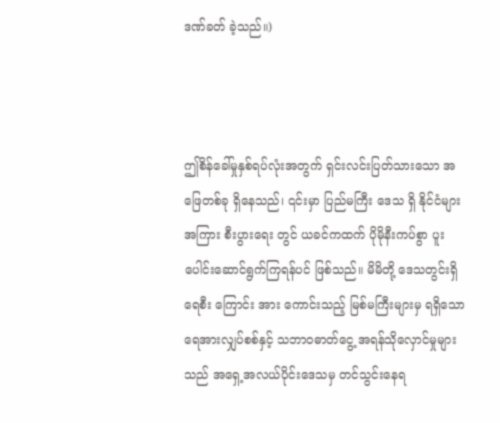ဒဏ်ခတ် ခဲ့သည်။)



ဤစိန်ခေါ်မှုနှစ်ရပ်လုံးအတွက် ရှင်းလင်းပြတ်သားသော အဖြေတစ်ခု ရှိနေသည်၊ ၎င်းမှာ ပြည်မကြီး ဒေသ ရှိ နိုင်ငံများအကြား စီးပွားရေး တွင် ယခင်ကထက် ပိုမိုနီးကပ်စွာ ပူးပေါင်းဆောင်ရွက်ကြရန်ပင် ဖြစ်သည်။ မိမိတို့ ဒေသတွင်းရှိ ရေစီး ကြောင်း အား‌ ကောင်းသည့် မြစ်မကြီးများမှ ရရှိသော ရေအားလျှပ်စစ်နှင့် သဘာဝဓာတ်ငွေ့ အရန်သိုလှောင်မှုများသည် အရှေ့အလယ်ပိုင်းဒေသမှ တင်သွင်းနေရ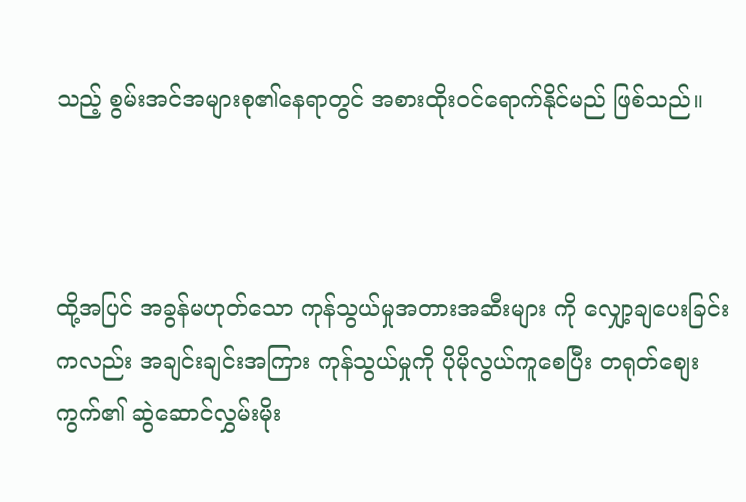သည့် စွမ်းအင်အများစု၏နေရာတွင် အစားထိုးဝင်ရောက်နိုင်မည် ဖြစ်သည်။



ထို့အပြင် အခွန်မဟုတ်သော ကုန်သွယ်မှုအတားအဆီးများ ကို လျှော့ချပေးခြင်းကလည်း အချင်းချင်းအကြား ကုန်သွယ်မှုကို ပိုမိုလွယ်ကူစေပြီး တရုတ်စျေးကွက်၏ ဆွဲဆောင်လွှမ်းမိုး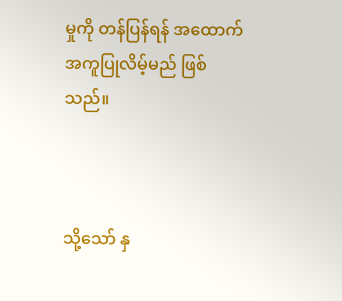မှုကို တန်ပြန်ရန် အထောက်အကူပြုလိမ့်မည် ဖြစ်သည်။



သို့သော် နှ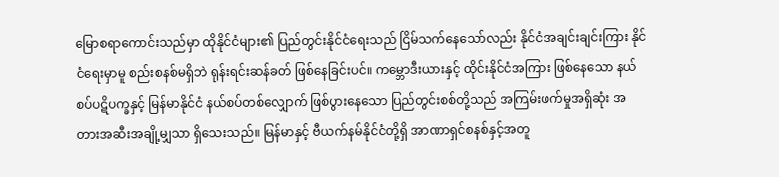မြောစရာကောင်းသည်မှာ ထိုနိုင်ငံများ၏ ပြည်တွင်းနိုင်ငံရေးသည် ငြိမ်သက်နေသော်လည်း နိုင်ငံအချင်းချင်းကြား နိုင်ငံရေးမှာမူ စည်းစနစ်မရှိဘဲ ရုန်းရင်းဆန်ခတ် ဖြစ်နေခြင်းပင်။ ကမ္ဘောဒီးယားနှင့် ထိုင်းနိုင်ငံအကြား ဖြစ်နေသော နယ်စပ်ပဋိပက္ခနှင့် မြန်မာနိုင်ငံ နယ်စပ်တစ်လျှောက် ဖြစ်ပွားနေသော ပြည်တွင်းစစ်တို့သည် အကြမ်းဖက်မှုအရှိဆုံး အတားအဆီးအချို့မျှသာ ရှိသေးသည်။ မြန်မာနှင့် ဗီယက်နမ်နိုင်ငံတို့ရှိ အာဏာရှင်စနစ်နှင့်အတူ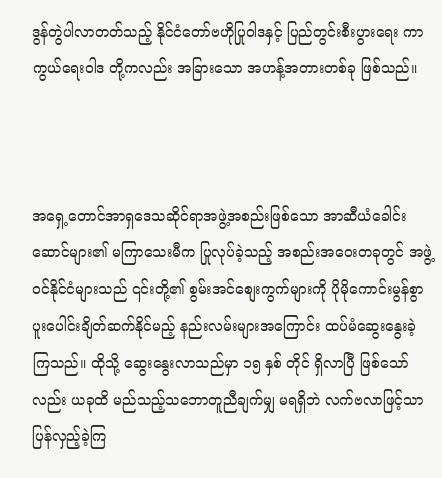ဒွန်တွဲပါလာတတ်သည့် နိုင်ငံတော်ဗဟိုပြုဝါဒနှင့် ပြည်တွင်းစီးပွားရေး ကာကွယ်ရေးဝါဒ တို့ကလည်း အခြားသော အဟန့်အတားတစ်ခု ဖြစ်သည်။



အရှေ့တောင်အာရှဒေသဆိုင်ရာအဖွဲ့အစည်းဖြစ်သော အာဆီယံခေါင်းဆောင်များ၏ မကြာသေးမီက ပြုလုပ်ခဲ့သည့် အစည်းအဝေးတခုတွင် အဖွဲ့ဝင်နိုင်ငံများသည် ၎င်းတို့၏ စွမ်းအင်စျေးကွက်များကို ပိုမိုကောင်းမွန်စွာ ပူးပေါင်းချိတ်ဆက်နိုင်မည့် နည်းလမ်းများအကြောင်း ထပ်မံဆွေးနွေးခဲ့ကြသည်။ ထိုသို့ ဆွေးနွေးလာသည်မှာ ၁၅ နှစ် တိုင် ရှိလာပြီ ဖြစ်သော်လည်း ယခုထိ မည်သည့်သဘောတူညီချက်မျှ မရရှိဘဲ လက်ဗလာဖြင့်သာ ပြန်လှည့်ခဲ့ကြ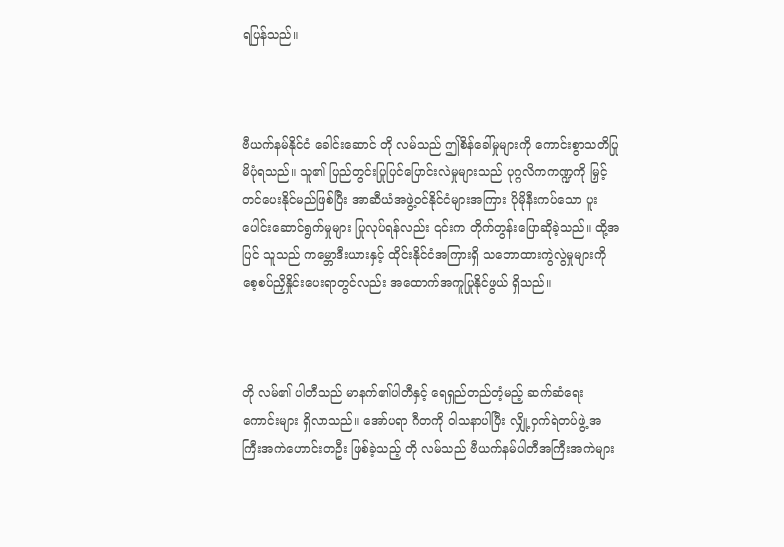ရပြန်သည်။



ဗီယက်နမ်နိုင်ငံ ခေါင်းဆောင် တို လမ်သည် ဤစိန်ခေါ်မှုများကို ကောင်းစွာသတိပြုမိပုံရသည်။ သူ၏ ပြည်တွင်းပြုပြင်ပြောင်းလဲမှုများသည် ပုဂ္ဂလိကကဏ္ဍကို မြှင့်တင်ပေးနိုင်မည်ဖြစ်ပြီး အာဆီယံအဖွဲ့ဝင်နိုင်ငံများအကြား ပိုမိုနီးကပ်သော ပူးပေါင်းဆောင်ရွက်မှုများ ပြုလုပ်ရန်လည်း ၎င်းက တိုက်တွန်းပြောဆိုခဲ့သည်။ ထို့အပြင် သူသည် ကမ္ဘောဒီးယားနှင့် ထိုင်းနိုင်ငံအကြားရှိ သဘောထားကွဲလွဲမှုများကို စေ့စပ်ညှိနှိုင်းပေးရာတွင်လည်း အထောက်အကူပြုနိုင်ဖွယ် ရှိသည်။



တို လမ်၏ ပါတီသည် မာနက်၏ပါတီနှင့် ရေရှည်တည်တံ့မည့် ဆက်ဆံရေးကောင်းများ ရှိလာသည်။ အော်ပရာ ဂီတကို ဝါသနာပါပြီး လျှို့ဝှက်ရဲတပ်ဖွဲ့ အကြီးအကဲဟောင်းတဦး ဖြစ်ခဲ့သည့် တို လမ်သည် ဗီယက်နမ်ပါတီအကြီးအကဲများ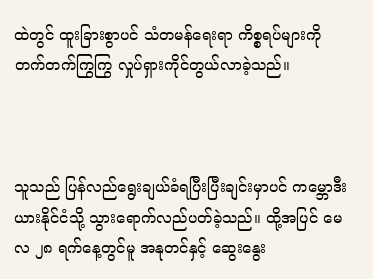ထဲတွင် ထူးခြားစွာပင် သံတမန်ရေးရာ ကိစ္စရပ်များကို တက်တက်ကြွကြွ လှုပ်ရှားကိုင်တွယ်လာခဲ့သည်။



သူသည် ပြန်လည်ရွေးချယ်ခံရပြီးပြီးချင်းမှာပင် ကမ္ဘောဒီးယားနိုင်ငံသို့ သွားရောက်လည်ပတ်ခဲ့သည်။ ထို့အပြင် မေလ ၂၈ ရက်နေ့တွင်မူ အနုတင်နှင့် ဆွေးနွေး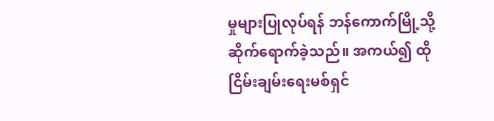မှုများပြုလုပ်ရန် ဘန်ကောက်မြို့သို့ ဆိုက်ရောက်ခဲ့သည်။ အကယ်၍ ထို ငြိမ်းချမ်းရေးမစ်ရှင်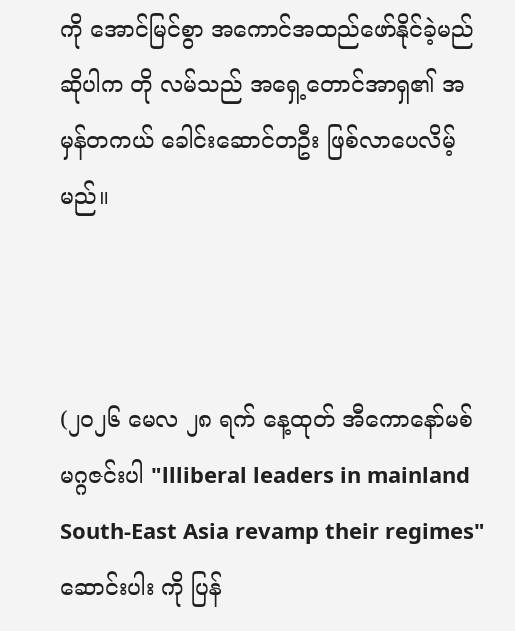ကို အောင်မြင်စွာ အကောင်အထည်ဖော်နိုင်ခဲ့မည်ဆိုပါက တို လမ်သည် အရှေ့တောင်အာရှ၏ အမှန်တကယ် ခေါင်းဆောင်တဦး ဖြစ်လာပေလိမ့်မည်။



(၂၀၂၆ မေလ ၂၈ ရက် နေ့ထုတ် အီကောနော်မစ် မဂ္ဂဇင်းပါ "llliberal leaders in mainland South-East Asia revamp their regimes" ဆောင်းပါး ကို ပြန်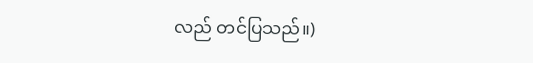လည် တင်ပြသည်။)